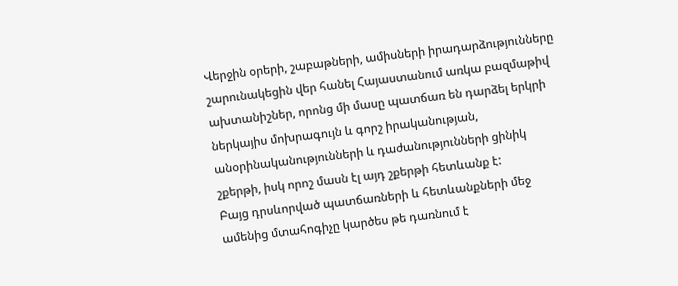Վերջին օրերի, շաբաթների, ամիսների իրադարձությունները շարունակեցին վեր հանել Հայաստանում առկա բազմաթիվ ախտանիշներ, որոնց մի մասը պատճառ են դարձել երկրի ներկայիս մոխրագույն և գորշ իրականության, անօրինականությունների և դաժանությունների ցինիկ շքերթի, իսկ որոշ մասն էլ այդ շքերթի հետևանք է:
Բայց դրսևորված պատճառների և հետևանքների մեջ ամենից մտահոգիչը կարծես թե դառնում է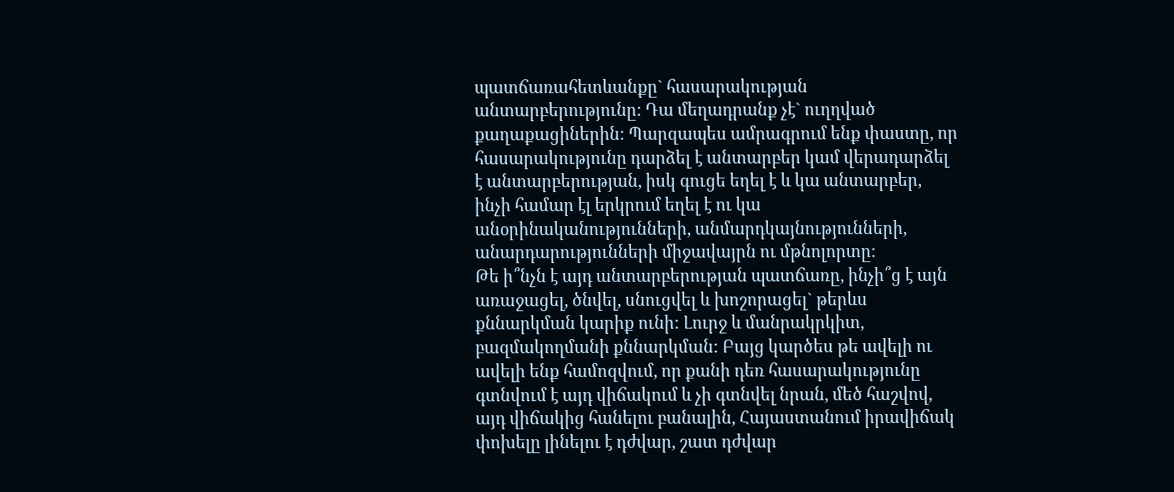պատճառահետևանքը` հասարակության անտարբերությունը: Դա մեղադրանք չէ` ուղղված քաղաքացիներին: Պարզապես ամրագրում ենք փաստը, որ հասարակությունը դարձել է անտարբեր կամ վերադարձել է անտարբերության, իսկ գուցե եղել է և կա անտարբեր, ինչի համար էլ երկրում եղել է ու կա անօրինականությունների, անմարդկայնությունների, անարդարությունների միջավայրն ու մթնոլորտը:
Թե ի՞նչն է այդ անտարբերության պատճառը, ինչի՞ց է այն առաջացել, ծնվել, սնուցվել և խոշորացել` թերևս քննարկման կարիք ունի: Լուրջ և մանրակրկիտ, բազմակողմանի քննարկման: Բայց կարծես թե ավելի ու ավելի ենք համոզվում, որ քանի դեռ հասարակությունը գտնվում է այդ վիճակում և չի գտնվել նրան, մեծ հաշվով, այդ վիճակից հանելու բանալին, Հայաստանում իրավիճակ փոխելը լինելու է դժվար, շատ դժվար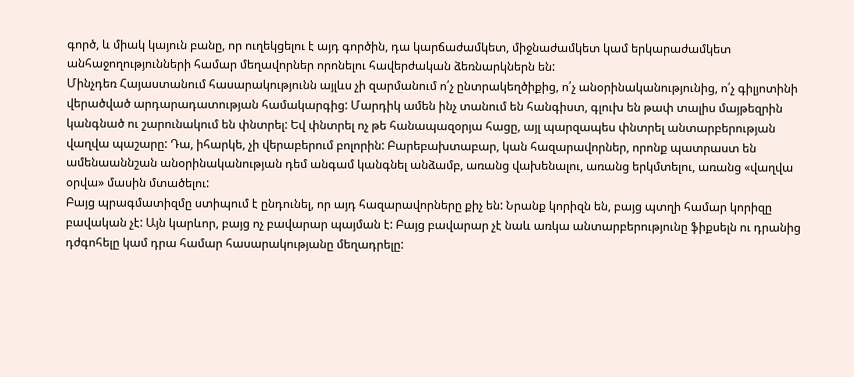գործ, և միակ կայուն բանը, որ ուղեկցելու է այդ գործին, դա կարճաժամկետ, միջնաժամկետ կամ երկարաժամկետ անհաջողությունների համար մեղավորներ որոնելու հավերժական ձեռնարկներն են:
Մինչդեռ Հայաստանում հասարակությունն այլևս չի զարմանում ո՛չ ընտրակեղծիքից, ո՛չ անօրինականությունից, ո՛չ գիլյոտինի վերածված արդարադատության համակարգից: Մարդիկ ամեն ինչ տանում են հանգիստ, գլուխ են թափ տալիս մայթեզրին կանգնած ու շարունակում են փնտրել: Եվ փնտրել ոչ թե հանապազօրյա հացը, այլ պարզապես փնտրել անտարբերության վաղվա պաշարը: Դա, իհարկե, չի վերաբերում բոլորին: Բարեբախտաբար, կան հազարավորներ, որոնք պատրաստ են ամենաաննշան անօրինականության դեմ անգամ կանգնել անձամբ, առանց վախենալու, առանց երկմտելու, առանց «վաղվա օրվա» մասին մտածելու:
Բայց պրագմատիզմը ստիպում է ընդունել, որ այդ հազարավորները քիչ են: Նրանք կորիզն են, բայց պտղի համար կորիզը բավական չէ: Այն կարևոր, բայց ոչ բավարար պայման է: Բայց բավարար չէ նաև առկա անտարբերությունը ֆիքսելն ու դրանից դժգոհելը կամ դրա համար հասարակությանը մեղադրելը: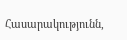Հասարակությունն,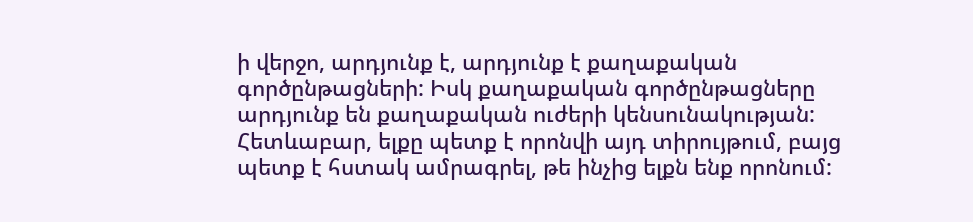ի վերջո, արդյունք է, արդյունք է քաղաքական գործընթացների: Իսկ քաղաքական գործընթացները արդյունք են քաղաքական ուժերի կենսունակության: Հետևաբար, ելքը պետք է որոնվի այդ տիրույթում, բայց պետք է հստակ ամրագրել, թե ինչից ելքն ենք որոնում: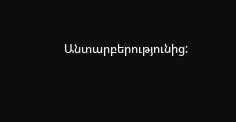Անտարբերությունից: